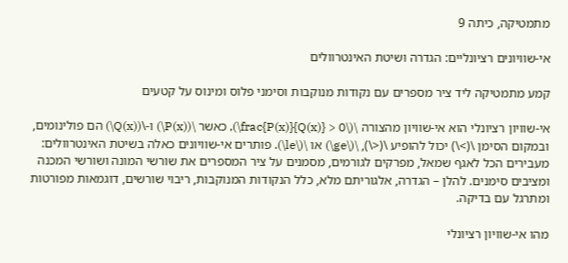מתמטיקה, כיתה 9

אי-שוויונים רציונליים: הגדרה ושיטת האינטרוולים

קמע מתמטיקה ליד ציר מספרים עם נקודות מנוקבות וסימני פלוס ומינוס על קטעים

אי-שוויון רציונלי הוא אי-שוויון מהצורה \(\frac{P(x)}{Q(x)} > 0\), כאשר \(P(x)\) ו-\(Q(x)\) הם פולינומים, ובמקום הסימן \(>\) יכול להופיע \(<\), \(\ge\) או \(\le\). פותרים אי-שוויונים כאלה בשיטת האינטרוולים: מעבירים הכל לאגף שמאל, מפרקים לגורמים, מסמנים על ציר המספרים את שורשי המונה ושורשי המכנה ומציבים סימנים. להלן – הגדרה, אלגוריתם מלא, כלל הנקודות המנוקבות, ריבוי שורשים, דוגמאות מפורטות ומתרגל עם בדיקה.

מהו אי-שוויון רציונלי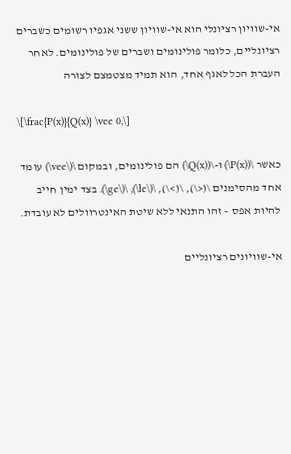אי-שוויון רציונלי הוא אי-שוויון ששני אגפיו רשומים כשברים רציונליים, כלומר פולינומים ושברים של פולינומים. לאחר העברת הכל לאגף אחד, הוא תמיד מצטמצם לצורה

\[\frac{P(x)}{Q(x)} \vee 0,\]

כאשר \(P(x)\) ו-\(Q(x)\) הם פולינומים, ובמקום \(\vee\) עומד אחד מהסימנים \(<\), \(>\), \(\le\), \(\ge\). בצד ימין חייב להיות אפס – זהו התנאי ללא שיטת האינטרוולים לא עובדת.

אי-שוויונים רציונליים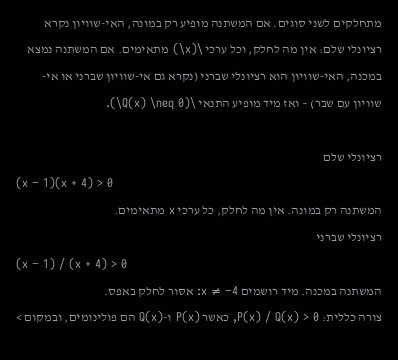מתחלקים לשני סוגים. אם המשתנה מופיע רק במונה, האי-שוויון נקרא רציונלי שלם: אין מה לחלק, וכל ערכי \(x\) מתאימים. אם המשתנה נמצא במכנה, האי-שוויון הוא רציונלי שברני (נקרא גם אי-שוויון שברני או אי-שוויון עם שבר) – ואז מיד מופיע התנאי \(Q(x) \neq 0\).

רציונלי שלם
(x − 1)(x + 4) > 0
המשתנה רק במונה. אין מה לחלק, כל ערכי x מתאימים.
רציונלי שברני
(x − 1) / (x + 4) > 0
המשתנה במכנה. מיד רושמים x ≠ −4: אסור לחלק באפס.
צורה כללית: P(x) / Q(x) > 0, כאשר P(x) ו-Q(x) הם פולינומים, ובמקום >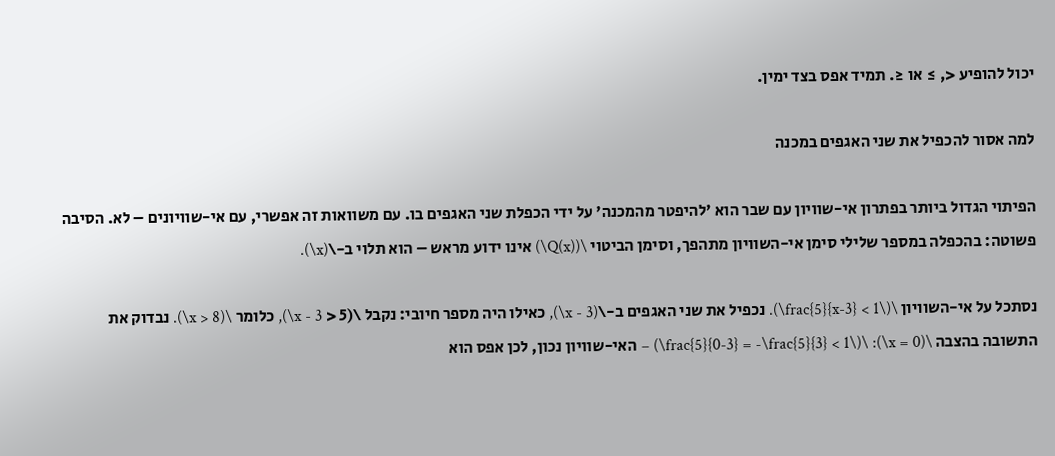יכול להופיע <, ≥ או ≤. תמיד אפס בצד ימין.

למה אסור להכפיל את שני האגפים במכנה

הפיתוי הגדול ביותר בפתרון אי-שוויון עם שבר הוא 'להיפטר מהמכנה' על ידי הכפלת שני האגפים בו. עם משוואות זה אפשרי, עם אי-שוויונים – לא. הסיבה פשוטה: בהכפלה במספר שלילי סימן אי-השוויון מתהפך, וסימן הביטוי \(Q(x)\) אינו ידוע מראש – הוא תלוי ב-\(x\).

נסתכל על אי-השוויון \(\frac{5}{x-3} < 1\). נכפיל את שני האגפים ב-\(x - 3\), כאילו היה מספר חיובי: נקבל \(5 < x - 3\), כלומר \(x > 8\). נבדוק את התשובה בהצבה \(x = 0\): \(\frac{5}{0-3} = -\frac{5}{3} < 1\) – האי-שוויון נכון, לכן אפס הוא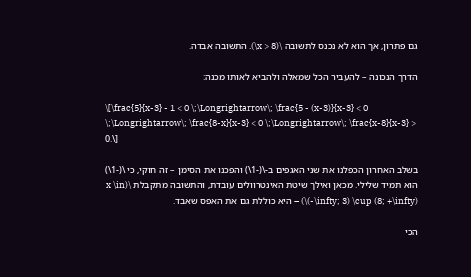גם פתרון, אך הוא לא נכנס לתשובה \(x > 8\). התשובה אבדה.

הדרך הנכונה – להעביר הכל שמאלה ולהביא לאותו מכנה:

\[\frac{5}{x-3} - 1 < 0 \;\Longrightarrow\; \frac{5 - (x-3)}{x-3} < 0 \;\Longrightarrow\; \frac{8-x}{x-3} < 0 \;\Longrightarrow\; \frac{x-8}{x-3} > 0.\]

בשלב האחרון הכפלנו את שני האגפים ב-\(-1\) והפכנו את הסימן – זה חוקי, כי \(-1\) הוא תמיד שלילי. מכאן ואילך שיטת האינטרוולים עובדת, והתשובה מתקבלת \(x \in (-\infty; 3) \cup (8; +\infty)\) – היא כוללת גם את האפס שאבד.

הכי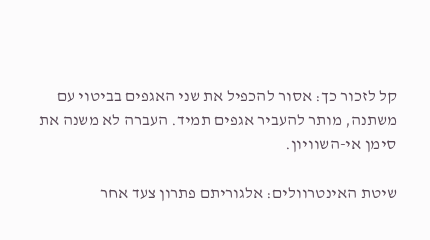קל לזכור כך: אסור להכפיל את שני האגפים בביטוי עם משתנה, מותר להעביר אגפים תמיד. העברה לא משנה את סימן אי-השוויון.

שיטת האינטרוולים: אלגוריתם פתרון צעד אחר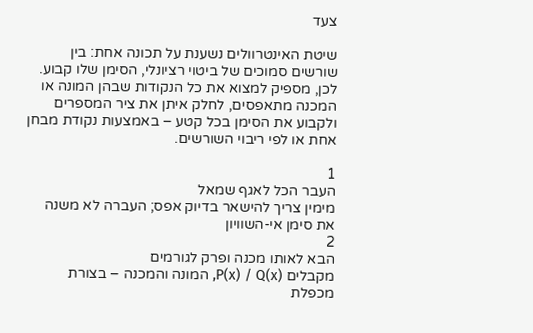צעד

שיטת האינטרוולים נשענת על תכונה אחת: בין שורשים סמוכים של ביטוי רציונלי, הסימן שלו קבוע. לכן, מספיק למצוא את כל הנקודות שבהן המונה או המכנה מתאפסים, לחלק איתן את ציר המספרים ולקבוע את הסימן בכל קטע – באמצעות נקודת מבחן אחת או לפי ריבוי השורשים.

1
העבר הכל לאגף שמאל
מימין צריך להישאר בדיוק אפס; העברה לא משנה את סימן אי-השוויון
2
הבא לאותו מכנה ופרק לגורמים
מקבלים P(x) / Q(x), המונה והמכנה – בצורת מכפלת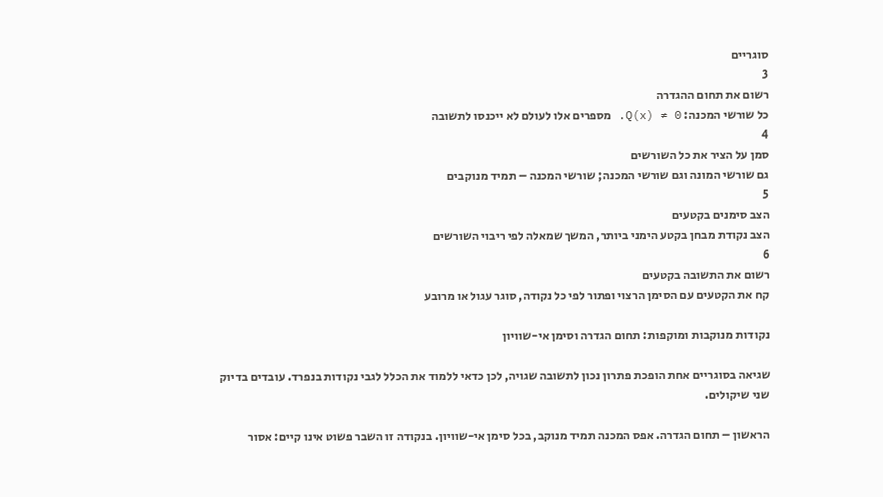סוגריים
3
רשום את תחום ההגדרה
כל שורשי המכנה: Q(x) ≠ 0. מספרים אלו לעולם לא ייכנסו לתשובה
4
סמן על הציר את כל השורשים
גם שורשי המונה וגם שורשי המכנה; שורשי המכנה – תמיד מנוקבים
5
הצב סימנים בקטעים
הצב נקודת מבחן בקטע הימני ביותר, המשך שמאלה לפי ריבוי השורשים
6
רשום את התשובה בקטעים
קח את הקטעים עם הסימן הרצוי ופתור לפי כל נקודה, סוגר עגול או מרובע

נקודות מנוקבות ומוקפות: תחום הגדרה וסימן אי-שוויון

שגיאה בסוגריים אחת הופכת פתרון נכון לתשובה שגויה, לכן כדאי ללמוד את הכלל לגבי נקודות בנפרד. עובדים בדיוק שני שיקולים.

הראשון – תחום הגדרה. אפס המכנה תמיד מנוקב, בכל סימן אי-שוויון. בנקודה זו השבר פשוט אינו קיים: אסור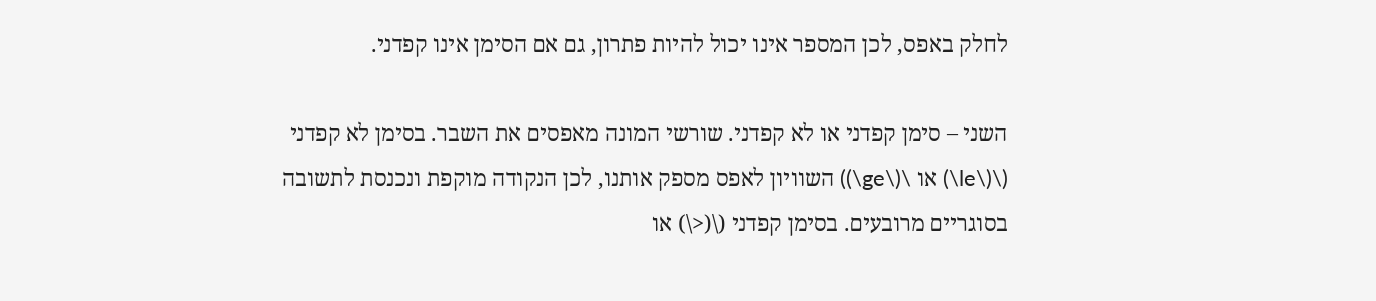לחלק באפס, לכן המספר אינו יכול להיות פתרון, גם אם הסימן אינו קפדני.

השני – סימן קפדני או לא קפדני. שורשי המונה מאפסים את השבר. בסימן לא קפדני (\(\le\) או \(\ge\)) השוויון לאפס מספק אותנו, לכן הנקודה מוקפת ונכנסת לתשובה בסוגריים מרובעים. בסימן קפדני (\(<\) או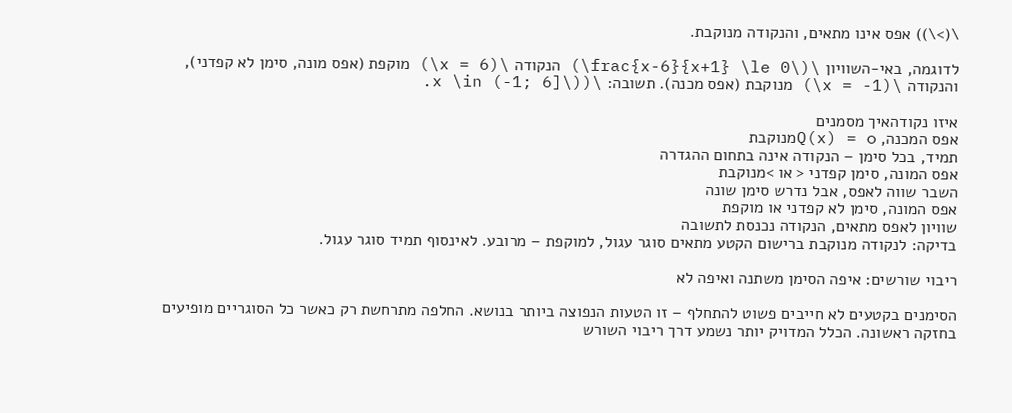\(>\)) אפס אינו מתאים, והנקודה מנוקבת.

לדוגמה, באי-השוויון \(\frac{x-6}{x+1} \le 0\) הנקודה \(x = 6\) מוקפת (אפס מונה, סימן לא קפדני), והנקודה \(x = -1\) מנוקבת (אפס מכנה). תשובה: \(x \in (-1; 6]\).

איזו נקודהאיך מסמנים
אפס המכנה, Q(x) = 0מנוקבת
תמיד, בכל סימן – הנקודה אינה בתחום ההגדרה
אפס המונה, סימן קפדני < או >מנוקבת
השבר שווה לאפס, אבל נדרש סימן שונה
אפס המונה, סימן לא קפדני או מוקפת
שוויון לאפס מתאים, הנקודה נכנסת לתשובה
בדיקה: לנקודה מנוקבת ברישום הקטע מתאים סוגר עגול, למוקפת – מרובע. לאינסוף תמיד סוגר עגול.

ריבוי שורשים: איפה הסימן משתנה ואיפה לא

הסימנים בקטעים לא חייבים פשוט להתחלף – זו הטעות הנפוצה ביותר בנושא. החלפה מתרחשת רק כאשר כל הסוגריים מופיעים בחזקה ראשונה. הכלל המדויק יותר נשמע דרך ריבוי השורש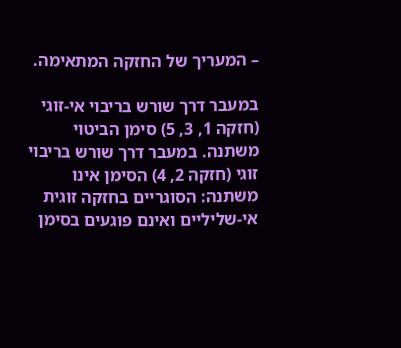– המעריך של החזקה המתאימה.

במעבר דרך שורש בריבוי אי-זוגי (חזקה 1, 3, 5) סימן הביטוי משתנה. במעבר דרך שורש בריבוי זוגי (חזקה 2, 4) הסימן אינו משתנה: הסוגריים בחזקה זוגית אי-שליליים ואינם פוגעים בסימן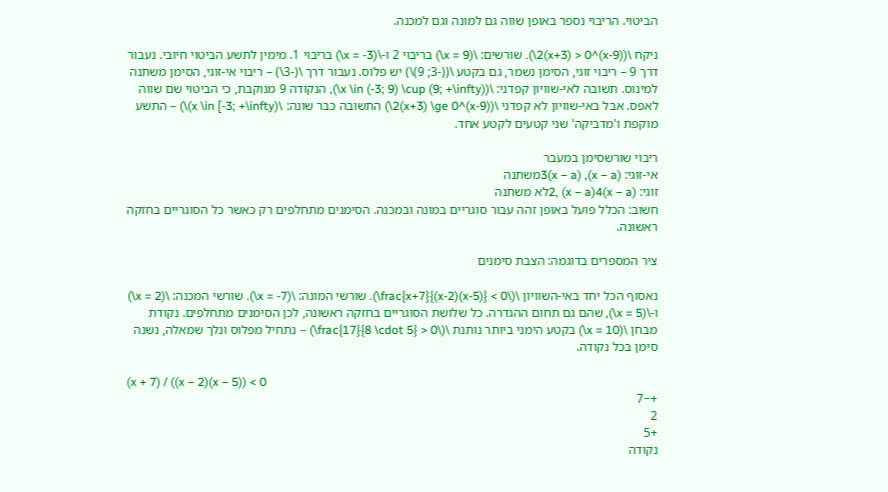הביטוי. הריבוי נספר באופן שווה גם למונה וגם למכנה.

ניקח \((x-9)^2(x+3) > 0\). שורשים: \(x = 9\) בריבוי 2 ו-\(x = -3\) בריבוי 1. מימין לתשע הביטוי חיובי. נעבור דרך 9 – ריבוי זוגי, הסימן נשמר, גם בקטע \((-3; 9)\) יש פלוס. נעבור דרך \(-3\) – ריבוי אי-זוגי, הסימן משתנה למינוס. תשובה לאי-שוויון קפדני: \(x \in (-3; 9) \cup (9; +\infty)\), הנקודה 9 מנוקבת, כי הביטוי שם שווה לאפס. אבל באי-שוויון לא קפדני \((x-9)^2(x+3) \ge 0\) התשובה כבר שונה: \(x \in [-3; +\infty)\) – התשע מוקפת ו'מדביקה' שני קטעים לקטע אחד.

ריבוי שורשסימן במעבר
אי-זוגי: (x − a), (x − a)3משתנה
זוגי: (x − a)2, (x − a)4לא משתנה
חשוב: הכלל פועל באופן זהה עבור סוגריים במונה ובמכנה. הסימנים מתחלפים רק כאשר כל הסוגריים בחזקה ראשונה.

ציר המספרים בדוגמה: הצבת סימנים

נאסוף הכל יחד באי-השוויון \(\frac{x+7}{(x-2)(x-5)} < 0\). שורשי המונה: \(x = -7\). שורשי המכנה: \(x = 2\) ו-\(x = 5\), שהם גם תחום ההגדרה. כל שלושת הסוגריים בחזקה ראשונה, לכן הסימנים מתחלפים. נקודת מבחן \(x = 10\) בקטע הימני ביותר נותנת \(\frac{17}{8 \cdot 5} > 0\) – נתחיל מפלוס ונלך שמאלה, נשנה סימן בכל נקודה.

(x + 7) / ((x − 2)(x − 5)) < 0
+−7
2
+5
נקודה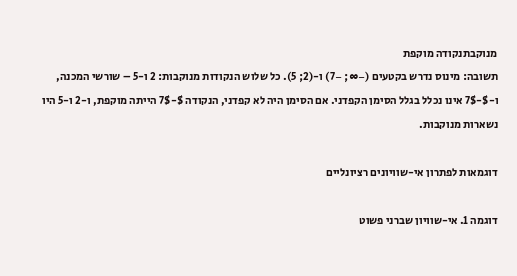מנוקבתנקודה מוקפת
תשובה: מינוס נדרש בקטעים (−∞; −7) ו-(2; 5). כל שלוש הנקודות מנוקבות: 2 ו-5 – שורשי המכנה, ו-$-7$ אינו נכלל בגלל הסימן הקפדני. אם הסימן היה לא קפדני, הנקודה $-7$ הייתה מוקפת, ו-2 ו-5 היו נשארות מנוקבות.

דוגמאות לפתרון אי-שוויונים רציונליים

דוגמה 1. אי-שוויון שברני פשוט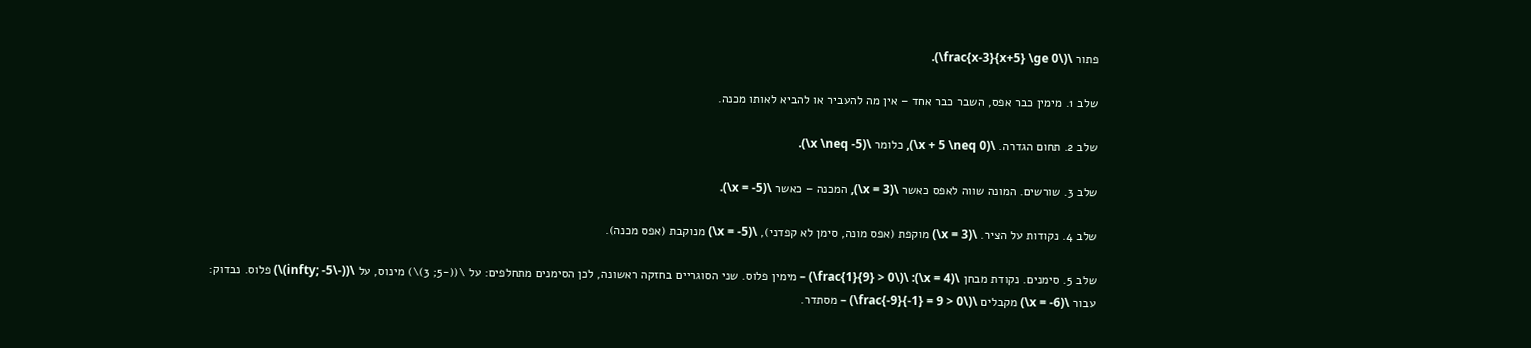פתור \(\frac{x-3}{x+5} \ge 0\).

שלב 1. מימין כבר אפס, השבר כבר אחד – אין מה להעביר או להביא לאותו מכנה.

שלב 2. תחום הגדרה. \(x + 5 \neq 0\), כלומר \(x \neq -5\).

שלב 3. שורשים. המונה שווה לאפס כאשר \(x = 3\), המכנה – כאשר \(x = -5\).

שלב 4. נקודות על הציר. \(x = 3\) מוקפת (אפס מונה, סימן לא קפדני), \(x = -5\) מנוקבת (אפס מכנה).

שלב 5. סימנים. נקודת מבחן \(x = 4\): \(\frac{1}{9} > 0\) – מימין פלוס. שני הסוגריים בחזקה ראשונה, לכן הסימנים מתחלפים: על \((-5; 3)\) מינוס, על \((-\infty; -5)\) פלוס. נבדוק: עבור \(x = -6\) מקבלים \(\frac{-9}{-1} = 9 > 0\) – מסתדר.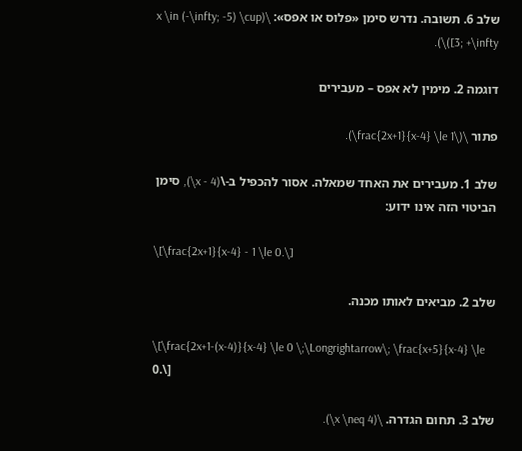שלב 6. תשובה. נדרש סימן «פלוס או אפס»: \(x \in (-\infty; -5) \cup [3; +\infty)\).

דוגמה 2. מימין לא אפס – מעבירים

פתור \(\frac{2x+1}{x-4} \le 1\).

שלב 1. מעבירים את האחד שמאלה. אסור להכפיל ב-\(x - 4\), סימן הביטוי הזה אינו ידוע:

\[\frac{2x+1}{x-4} - 1 \le 0.\]

שלב 2. מביאים לאותו מכנה.

\[\frac{2x+1-(x-4)}{x-4} \le 0 \;\Longrightarrow\; \frac{x+5}{x-4} \le 0.\]

שלב 3. תחום הגדרה. \(x \neq 4\).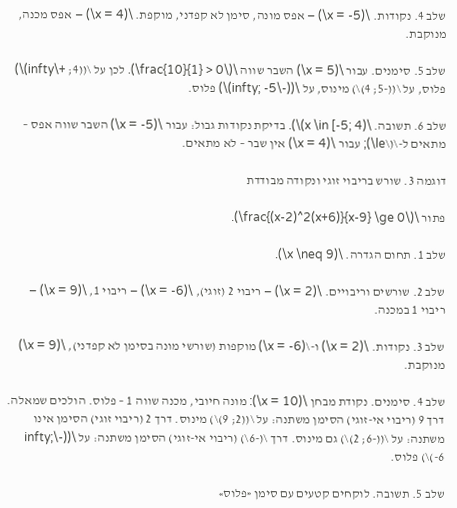שלב 4. נקודות. \(x = -5\) – אפס מונה, סימן לא קפדני, מוקפת. \(x = 4\) – אפס מכנה, מנוקבת.

שלב 5. סימנים. עבור \(x = 5\) השבר שווה \(\frac{10}{1} > 0\). לכן על \((4; +\infty)\) פלוס, על \((-5; 4)\) מינוס, על \((-\infty; -5)\) פלוס.

שלב 6. תשובה. \(x \in [-5; 4)\). בדיקת נקודות גבול: עבור \(x = -5\) השבר שווה אפס – מתאים ל-\(\le\); עבור \(x = 4\) אין שבר – לא מתאים.

דוגמה 3. שורש בריבוי זוגי ונקודה מבודדת

פתור \(\frac{(x-2)^2(x+6)}{x-9} \ge 0\).

שלב 1. תחום הגדרה. \(x \neq 9\).

שלב 2. שורשים וריבויים. \(x = 2\) – ריבוי 2 (זוגי), \(x = -6\) – ריבוי 1, \(x = 9\) – ריבוי 1 במכנה.

שלב 3. נקודות. \(x = 2\) ו-\(x = -6\) מוקפות (שורשי מונה בסימן לא קפדני), \(x = 9\) מנוקבת.

שלב 4. סימנים. נקודת מבחן \(x = 10\): מונה חיובי, מכנה שווה 1 – פלוס. הולכים שמאלה. דרך 9 (ריבוי אי-זוגי) הסימן משתנה: על \((2; 9)\) מינוס. דרך 2 (ריבוי זוגי) הסימן אינו משתנה: על \((-6; 2)\) גם מינוס. דרך \(-6\) (ריבוי אי-זוגי) הסימן משתנה: על \((-\infty; -6)\) פלוס.

שלב 5. תשובה. לוקחים קטעים עם סימן «פלוס»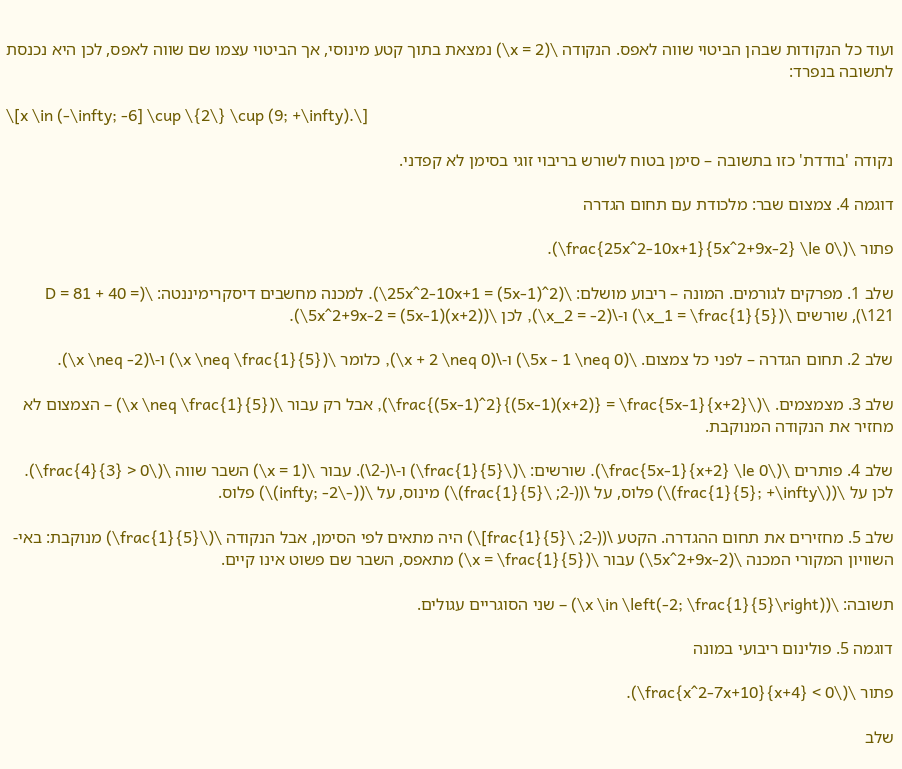ועוד כל הנקודות שבהן הביטוי שווה לאפס. הנקודה \(x = 2\) נמצאת בתוך קטע מינוסי, אך הביטוי עצמו שם שווה לאפס, לכן היא נכנסת לתשובה בנפרד:

\[x \in (-\infty; -6] \cup \{2\} \cup (9; +\infty).\]

נקודה 'בודדת' כזו בתשובה – סימן בטוח לשורש בריבוי זוגי בסימן לא קפדני.

דוגמה 4. צמצום שבר: מלכודת עם תחום הגדרה

פתור \(\frac{25x^2-10x+1}{5x^2+9x-2} \le 0\).

שלב 1. מפרקים לגורמים. המונה – ריבוע מושלם: \(25x^2-10x+1 = (5x-1)^2\). למכנה מחשבים דיסקרימיננטה: \(D = 81 + 40 = 121\), שורשים \(x_1 = \frac{1}{5}\) ו-\(x_2 = -2\), לכן \(5x^2+9x-2 = (5x-1)(x+2)\).

שלב 2. תחום הגדרה – לפני כל צמצום. \(5x - 1 \neq 0\) ו-\(x + 2 \neq 0\), כלומר \(x \neq \frac{1}{5}\) ו-\(x \neq -2\).

שלב 3. מצמצמים. \(\frac{(5x-1)^2}{(5x-1)(x+2)} = \frac{5x-1}{x+2}\), אבל רק עבור \(x \neq \frac{1}{5}\) – הצמצום לא מחזיר את הנקודה המנוקבת.

שלב 4. פותרים \(\frac{5x-1}{x+2} \le 0\). שורשים: \(\frac{1}{5}\) ו-\(-2\). עבור \(x = 1\) השבר שווה \(\frac{4}{3} > 0\). לכן על \((\frac{1}{5}; +\infty)\) פלוס, על \((-2; \frac{1}{5})\) מינוס, על \((-\infty; -2)\) פלוס.

שלב 5. מחזירים את תחום ההגדרה. הקטע \((-2; \frac{1}{5}]\) היה מתאים לפי הסימן, אבל הנקודה \(\frac{1}{5}\) מנוקבת: באי-השוויון המקורי המכנה \(5x^2+9x-2\) עבור \(x = \frac{1}{5}\) מתאפס, השבר שם פשוט אינו קיים.

תשובה: \(x \in \left(-2; \frac{1}{5}\right)\) – שני הסוגריים עגולים.

דוגמה 5. פולינום ריבועי במונה

פתור \(\frac{x^2-7x+10}{x+4} < 0\).

שלב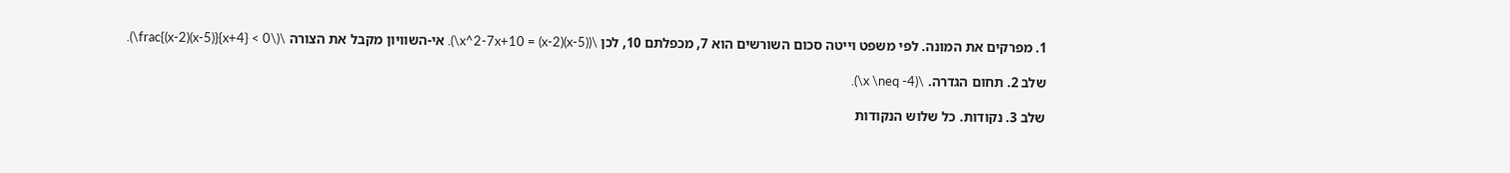1. מפרקים את המונה. לפי משפט וייטה סכום השורשים הוא 7, מכפלתם 10, לכן \(x^2-7x+10 = (x-2)(x-5)\). אי-השוויון מקבל את הצורה \(\frac{(x-2)(x-5)}{x+4} < 0\).

שלב 2. תחום הגדרה. \(x \neq -4\).

שלב 3. נקודות. כל שלוש הנקודות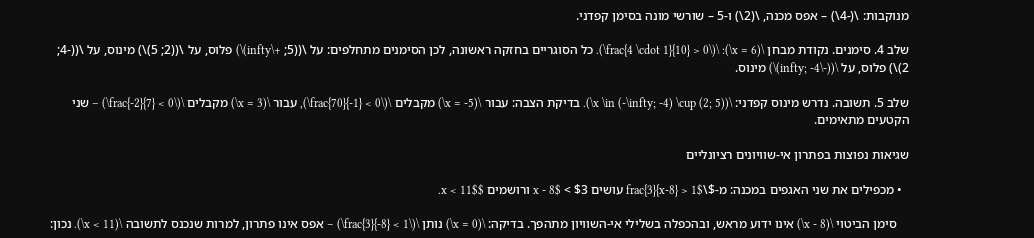מנוקבות: \(-4\) – אפס מכנה, \(2\) ו-5 – שורשי מונה בסימן קפדני.

שלב 4. סימנים. נקודת מבחן \(x = 6\): \(\frac{4 \cdot 1}{10} > 0\). כל הסוגריים בחזקה ראשונה, לכן הסימנים מתחלפים: על \((5; +\infty)\) פלוס, על \((2; 5)\) מינוס, על \((-4; 2)\) פלוס, על \((-\infty; -4)\) מינוס.

שלב 5. תשובה. נדרש מינוס קפדני: \(x \in (-\infty; -4) \cup (2; 5)\). בדיקת הצבה: עבור \(x = -5\) מקבלים \(\frac{70}{-1} < 0\), עבור \(x = 3\) מקבלים \(\frac{-2}{7} < 0\) – שני הקטעים מתאימים.

שגיאות נפוצות בפתרון אי-שוויונים רציונליים

  • מכפילים את שני האגפים במכנה: מ-$\frac{3}{x-8} > 1$ עושים $3 > x - 8$ ורושמים $x < 11$.

    סימן הביטוי \(x - 8\) אינו ידוע מראש, ובהכפלה בשלילי אי-השוויון מתהפך. בדיקה: \(x = 0\) נותן \(\frac{3}{-8} < 1\) – אפס אינו פתרון, למרות שנכנס לתשובה \(x < 11\). נכון: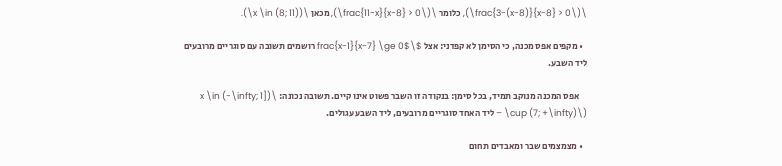\(\frac{3-(x-8)}{x-8} > 0\), כלומר \(\frac{11-x}{x-8} > 0\), מכאן \(x \in (8; 11)\).

  • מקפים אפס מכנה, כי הסימן לא קפדני: אצל $\frac{x-1}{x-7} \ge 0$ רושמים תשובה עם סוגריים מרובעים ליד השבע.

    אפס המכנה מנוקב תמיד, בכל סימן: בנקודה זו השבר פשוט אינו קיים. תשובה נכונה: \(x \in (-\infty; 1] \cup (7; +\infty)\) – ליד האחד סוגריים מרובעים, ליד השבע עגולים.

  • מצמצמים שבר ומאבדים תחום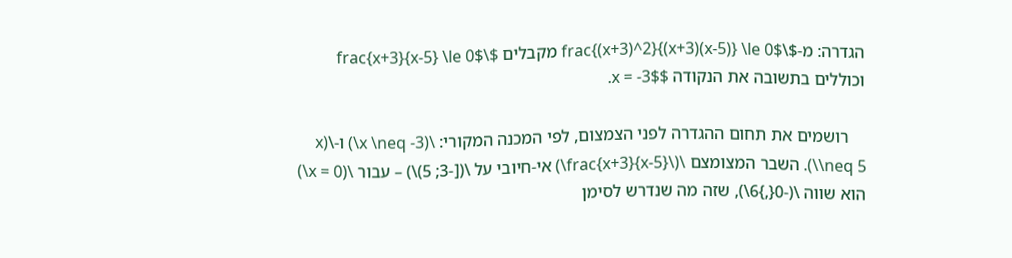הגדרה: מ-$\frac{(x+3)^2}{(x+3)(x-5)} \le 0$ מקבלים $\frac{x+3}{x-5} \le 0$ וכוללים בתשובה את הנקודה $x = -3$.

    רושמים את תחום ההגדרה לפני הצמצום, לפי המכנה המקורי: \(x \neq -3\) ו-\(x \neq 5\). השבר המצומצם \(\frac{x+3}{x-5}\) אי-חיובי על \([-3; 5)\) – עבור \(x = 0\) הוא שווה \(-0{,}6\), שזה מה שנדרש לסימן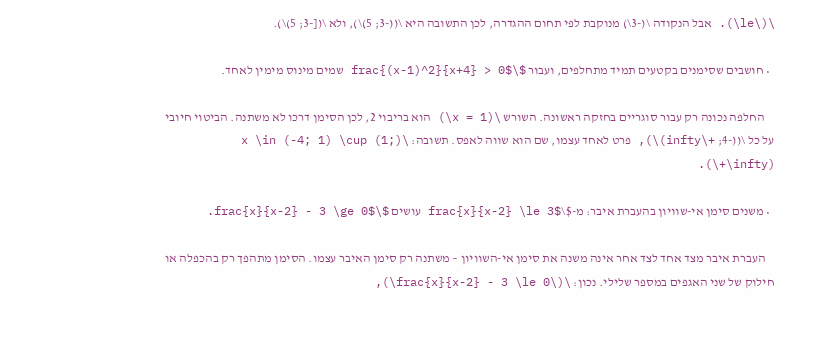\(\le\). אבל הנקודה \(-3\) מנוקבת לפי תחום ההגדרה, לכן התשובה היא \((-3; 5)\), ולא \([-3; 5)\).

  • חושבים שסימנים בקטעים תמיד מתחלפים, ועבור $\frac{(x-1)^2}{x+4} > 0$ שמים מינוס מימין לאחד.

    החלפה נכונה רק עבור סוגריים בחזקה ראשונה. השורש \(x = 1\) הוא בריבוי 2, לכן הסימן דרכו לא משתנה. הביטוי חיובי על כל \((-4; +\infty)\), פרט לאחד עצמו, שם הוא שווה לאפס. תשובה: \(x \in (-4; 1) \cup (1; +\infty)\).

  • משנים סימן אי-שוויון בהעברת איבר: מ-$\frac{x}{x-2} \le 3$ עושים $\frac{x}{x-2} - 3 \ge 0$.

    העברת איבר מצד אחד לצד אחר אינה משנה את סימן אי-השוויון – משתנה רק סימן האיבר עצמו. הסימן מתהפך רק בהכפלה או חילוק של שני האגפים במספר שלילי. נכון: \(\frac{x}{x-2} - 3 \le 0\),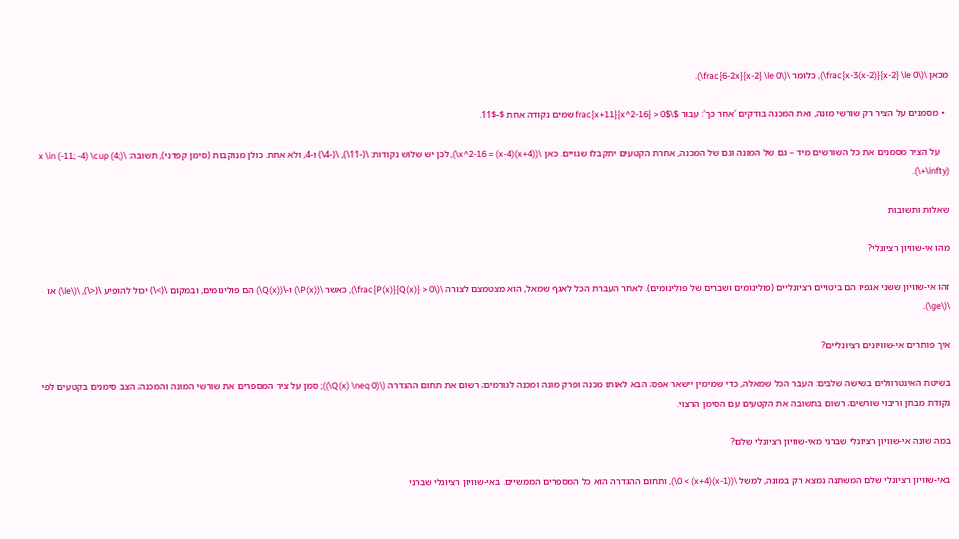מכאן \(\frac{x-3(x-2)}{x-2} \le 0\), כלומר \(\frac{6-2x}{x-2} \le 0\).

  • מסמנים על הציר רק שורשי מונה, ואת המכנה בודקים 'אחר כך': עבור $\frac{x+11}{x^2-16} > 0$ שמים נקודה אחת $-11$.

    על הציר מסמנים את כל השורשים מיד – גם של המונה וגם של המכנה, אחרת הקטעים יתקבלו שגויים. כאן \(x^2-16 = (x-4)(x+4)\), לכן יש שלוש נקודות: \(-11\), \(-4\) ו-4, ולא אחת. כולן מנוקבות (סימן קפדני), תשובה: \(x \in (-11; -4) \cup (4; +\infty)\).

שאלות ותשובות

מהו אי-שוויון רציונלי?

זהו אי-שוויון ששני אגפיו הם ביטויים רציונליים (פולינומים ושברים של פולינומים). לאחר העברת הכל לאגף שמאל, הוא מצטמצם לצורה \(\frac{P(x)}{Q(x)} > 0\), כאשר \(P(x)\) ו-\(Q(x)\) הם פולינומים, ובמקום \(>\) יכול להופיע \(<\), \(\le\) או \(\ge\).

איך פותרים אי-שוויונים רציונליים?

בשיטת האינטרוולים בשישה שלבים: העבר הכל שמאלה, כדי שמימין יישאר אפס; הבא לאותו מכנה ופרק מונה ומכנה לגורמים; רשום את תחום ההגדרה (\(Q(x) \neq 0\)); סמן על ציר המספרים את שורשי המונה והמכנה; הצב סימנים בקטעים לפי נקודת מבחן וריבוי שורשים; רשום בתשובה את הקטעים עם הסימן הרצוי.

במה שונה אי-שוויון רציונלי שברני מאי-שוויון רציונלי שלם?

באי-שוויון רציונלי שלם המשתנה נמצא רק במונה, למשל \((x-1)(x+4) > 0\), ותחום ההגדרה הוא כל המספרים הממשיים. באי-שוויון רציונלי שברני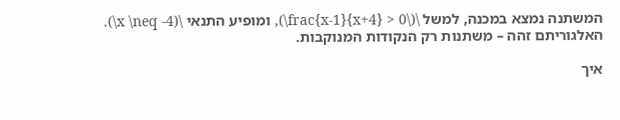המשתנה נמצא במכנה, למשל \(\frac{x-1}{x+4} > 0\), ומופיע התנאי \(x \neq -4\). האלגוריתם זהה – משתנות רק הנקודות המנוקבות.

איך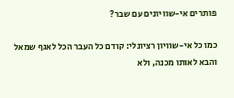פותרים אי-שוויונים עם שבר?

כמו כל אי-שוויון רציונלי: קודם כל העבר הכל לאגף שמאל והבא לאותו מכנה, ולא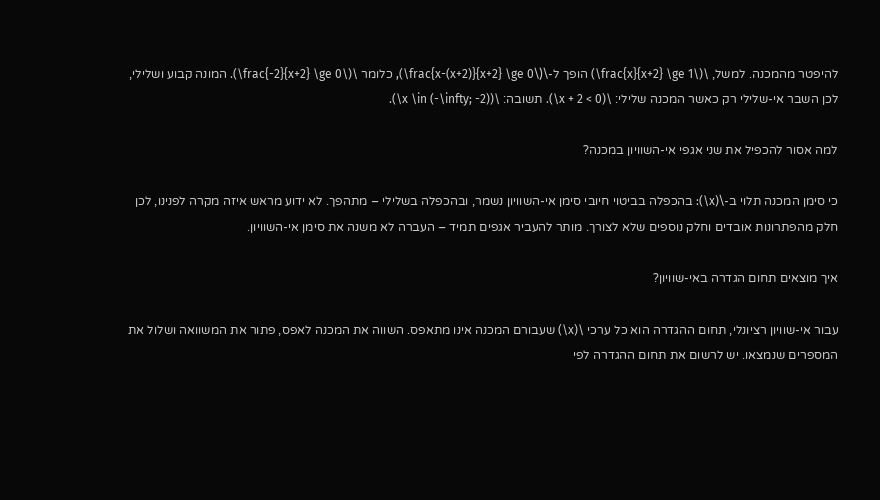להיפטר מהמכנה. למשל, \(\frac{x}{x+2} \ge 1\) הופך ל-\(\frac{x-(x+2)}{x+2} \ge 0\), כלומר \(\frac{-2}{x+2} \ge 0\). המונה קבוע ושלילי, לכן השבר אי-שלילי רק כאשר המכנה שלילי: \(x + 2 < 0\). תשובה: \(x \in (-\infty; -2)\).

למה אסור להכפיל את שני אגפי אי-השוויון במכנה?

כי סימן המכנה תלוי ב-\(x\): בהכפלה בביטוי חיובי סימן אי-השוויון נשמר, ובהכפלה בשלילי – מתהפך. לא ידוע מראש איזה מקרה לפנינו, לכן חלק מהפתרונות אובדים וחלק נוספים שלא לצורך. מותר להעביר אגפים תמיד – העברה לא משנה את סימן אי-השוויון.

איך מוצאים תחום הגדרה באי-שוויון?

עבור אי-שוויון רציונלי, תחום ההגדרה הוא כל ערכי \(x\) שעבורם המכנה אינו מתאפס. השווה את המכנה לאפס, פתור את המשוואה ושלול את המספרים שנמצאו. יש לרשום את תחום ההגדרה לפי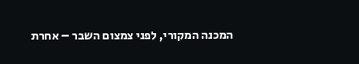המכנה המקורי, לפני צמצום השבר – אחרת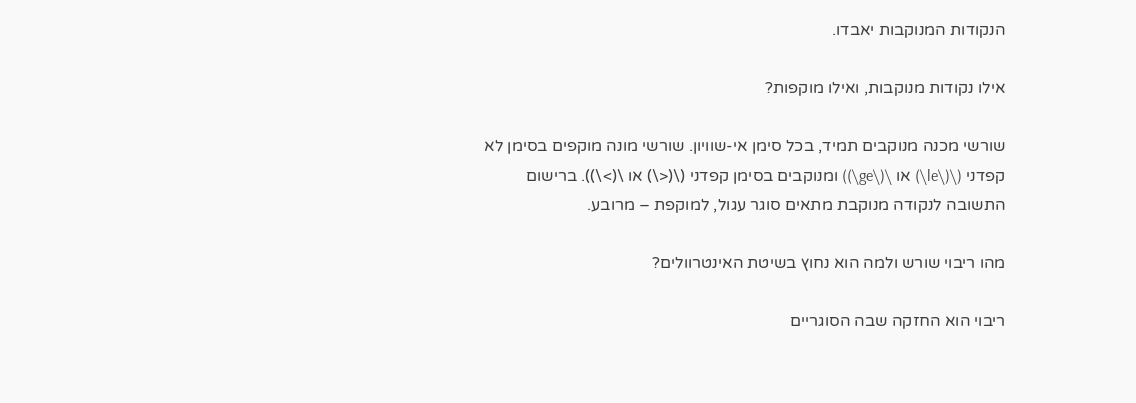הנקודות המנוקבות יאבדו.

אילו נקודות מנוקבות, ואילו מוקפות?

שורשי מכנה מנוקבים תמיד, בכל סימן אי-שוויון. שורשי מונה מוקפים בסימן לא קפדני (\(\le\) או \(\ge\)) ומנוקבים בסימן קפדני (\(<\) או \(>\)). ברישום התשובה לנקודה מנוקבת מתאים סוגר עגול, למוקפת – מרובע.

מהו ריבוי שורש ולמה הוא נחוץ בשיטת האינטרוולים?

ריבוי הוא החזקה שבה הסוגריים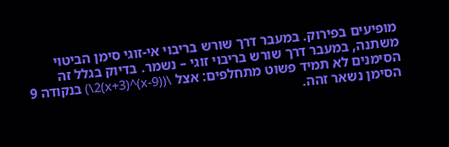מופיעים בפירוק. במעבר דרך שורש בריבוי אי-זוגי סימן הביטוי משתנה, במעבר דרך שורש בריבוי זוגי – נשמר. בדיוק בגלל זה הסימנים לא תמיד פשוט מתחלפים: אצל \((x-9)^2(x+3)\) בנקודה 9 הסימן נשאר זהה.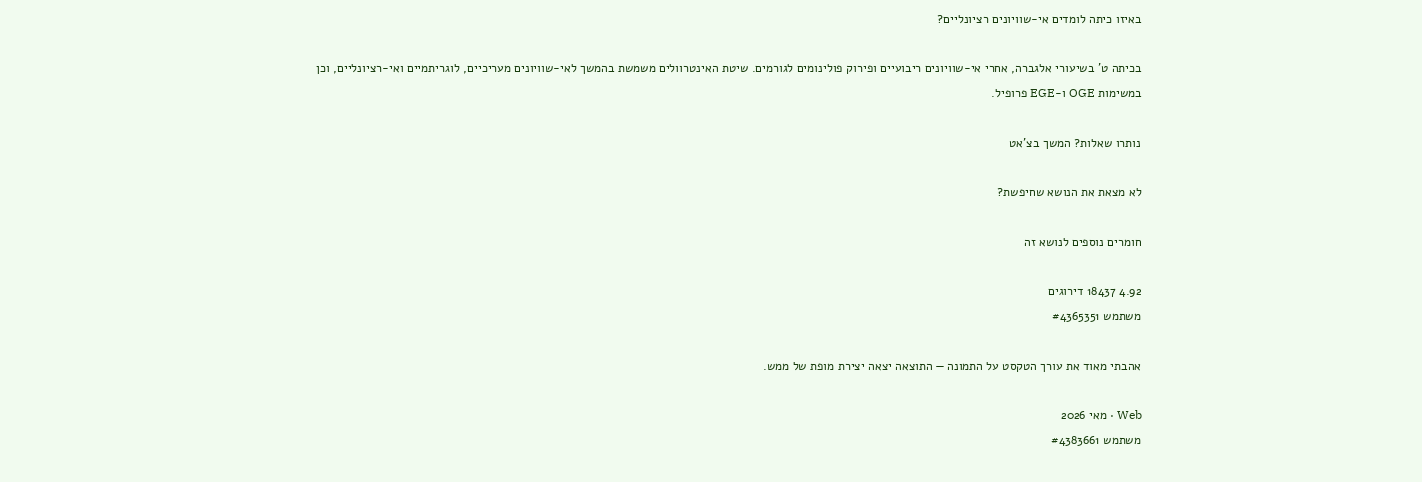באיזו כיתה לומדים אי-שוויונים רציונליים?

בכיתה ט' בשיעורי אלגברה, אחרי אי-שוויונים ריבועיים ופירוק פולינומים לגורמים. שיטת האינטרוולים משמשת בהמשך לאי-שוויונים מעריכיים, לוגריתמיים ואי-רציונליים, וכן במשימות OGE ו-EGE פרופיל.

נותרו שאלות? המשך בצ'אט

לא מצאת את הנושא שחיפשת?

חומרים נוספים לנושא זה

4.92 18437 דירוגים
משתמש #4365351

אהבתי מאוד את עורך הטקסט על התמונה — התוצאה יצאה יצירת מופת של ממש.

Web · מאי 2026
משתמש #4383661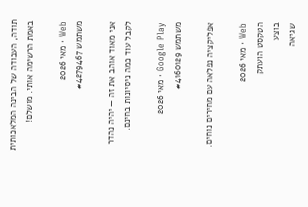תודה, העבודה של הבינה המלאכותית באמת הרשימה אותי. מושלם!

Web · מאי 2026
משתמש #4279467

אני מאוד אוהב את זה — יהיה נהדר לקבל עוד כמה ניסיונות בחינם.

Google Play · מאי 2026
משתמש #4160129

אפליקציה נפלאה עם מחירים נוחים.

Web · מאי 2026
הטקסט הועתק
בוצע
שגיאה